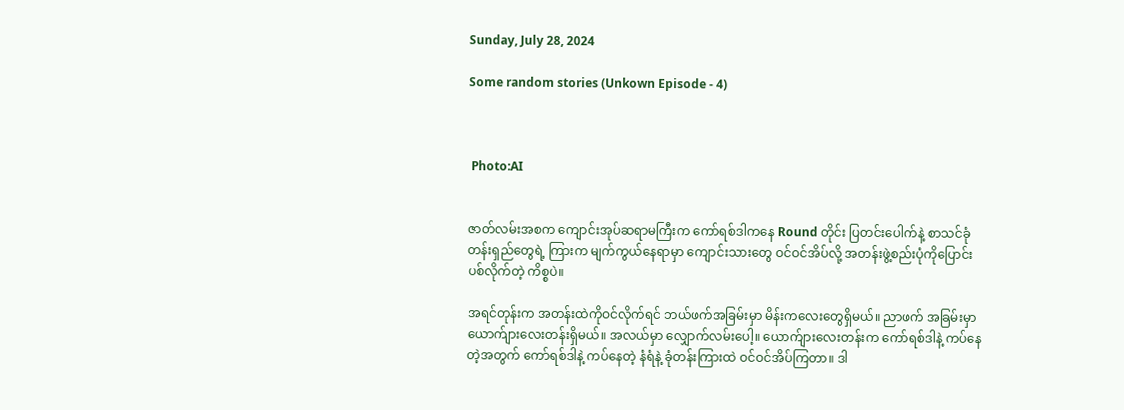Sunday, July 28, 2024

Some random stories (Unkown Episode - 4)



 Photo:AI


ဇာတ်လမ်းအစက ကျောင်းအုပ်ဆရာမကြီးက ကော်ရစ်ဒါကနေ Round တိုင်း ပြတင်းပေါက်နဲ့ စာသင်ခုံတန်းရှည်တွေရဲ့ ကြားက မျက်ကွယ်နေရာမှာ ကျောင်းသားတွေ ဝင်ဝင်အိပ်လို့ အတန်းဖွဲ့စည်းပုံကိုပြောင်းပစ်လိုက်တဲ့ ကိစ္စပဲ။

အရင်တုန်းက အတန်းထဲကိုဝင်လိုက်ရင် ဘယ်ဖက်အခြမ်းမှာ မိန်းကလေးတွေရှိမယ်။ ညာဖက် အခြမ်းမှာ ယောက်ျားလေးတန်းရှိမယ်။ အလယ်မှာ လျှောက်လမ်းပေါ့။ ယောက်ျားလေးတန်းက ကော်ရစ်ဒါနဲ့ ကပ်နေတဲ့အတွက် ကော်ရစ်ဒါနဲ့ ကပ်နေတဲ့ နံရံနဲ့ ခုံတန်းကြားထဲ ဝင်ဝင်အိပ်ကြတာ။ ဒါ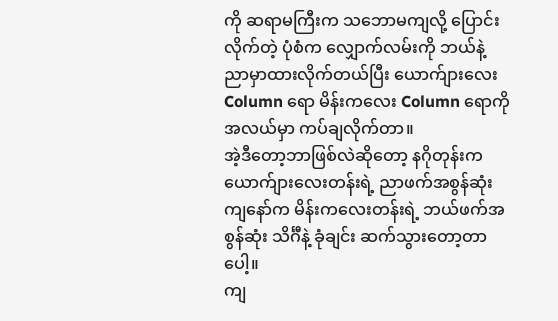ကို ဆရာမကြီးက သဘောမကျလို့ ပြောင်းလိုက်တဲ့ ပုံစံက လျှောက်လမ်းကို ဘယ်နဲ့ ညာမှာထားလိုက်တယ်ပြီး ယောက်ျားလေး Column ရော မိန်းကလေး Column ရောကို အလယ်မှာ ကပ်ချလိုက်တာ။
အဲ့ဒီတော့ဘာဖြစ်လဲဆိုတော့ နဂိုတုန်းက ယောက်ျားလေးတန်းရဲ့ ညာဖက်အစွန်ဆုံးကျနော်က မိန်းကလေးတန်းရဲ့ ဘယ်ဖက်အစွန်ဆုံး သိင်္ဂီနဲ့ ခုံချင်း ဆက်သွားတော့တာပေါ့။
ကျ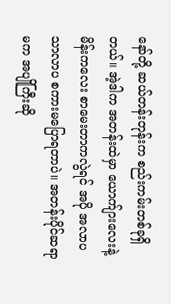နော်တို့ ဆယ်တန်းတုန်းက စည်းကမ်းတစ်ခုရှိတယ်။ အဲ့ဒါက အတန်းထဲမှာ ယောက်ျားလေးနဲ့ မိန်းကလေး စာမေးတာကလွဲရင် အပို အလာပ သာလာပ စကားမပြောရတာပဲ။ အတန်းပိုင်ဆရာမက အပျိုကြီးဆို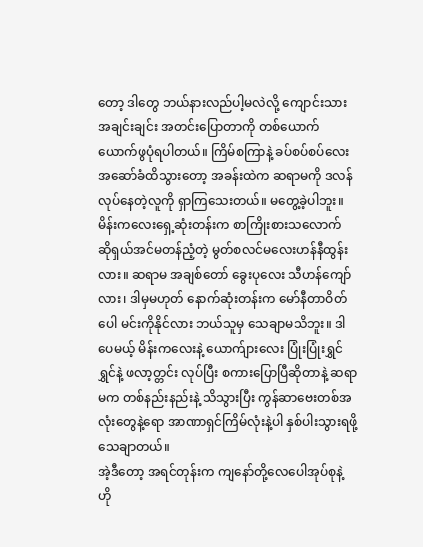တော့ ဒါတွေ ဘယ်နားလည်ပါ့မလဲလို့ ကျောင်းသားအချင်းချင်း အတင်းပြောတာကို တစ်ယောက်ယောက်ဖွပုံရပါတယ်။ ကြိမ်စကြာနဲ့ ခပ်စပ်စပ်လေး အဆော်ခံထိသွားတော့ အခန်းထဲက ဆရာမကို ဒလန်လုပ်နေတဲ့လူကို ရှာကြသေးတယ်။ မတွေ့ခဲ့ပါဘူး။ မိန်းကလေးရှေ့ဆုံးတန်းက စာကြိုးစားသလောက် ဆိုရှယ်အင်မတန်ညံ့တဲ့ မွတ်စလင်မလေးဟန်နီထွန်းလား။ ဆရာမ အချစ်တော် ခွေးပုလေး သီဟန်ကျော်လား၊ ဒါမှမဟုတ် နောက်ဆုံးတန်းက မော်နီတာဝိတ်ပေါ မင်းကိုနိုင်လား ဘယ်သူမှ သေချာမသိဘူး။ ဒါပေမယ့် မိန်းကလေးနဲ့ ယောက်ျားလေး ပြုံးပြုံးရွှင်ရွှင်နဲ့ ဖလာ့တ္တင်း လုပ်ပြီး စကားပြောပြီဆိုတာနဲ့ ဆရာမက တစ်နည်းနည်းနဲ့ သိသွားပြီး ကွန်ဆာဗေးတစ်အလုံးတွေနဲ့ရော အာဏာရှင်ကြိမ်လုံးနဲ့ပါ နှစ်ပါးသွားရဖို့ သေချာတယ်။
အဲ့ဒီတော့ အရင်တုန်းက ကျနော်တို့လေပေါအုပ်စုနဲ့ ဟို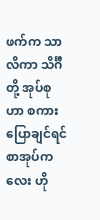ဖက်က သာလိကာ သိင်္ဂီတို့ အုပ်စုဟာ စကားပြောချင်ရင် စာအုပ်ကလေး ဟို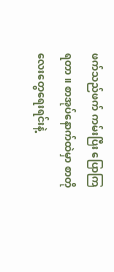ဖက်သည်ဖက် ကမ်းပြီး ပြောကြရတာ။ စာအုပ်နောက်ထဲမှာ စာတိုလေးတွေရေးရင်းနဲ့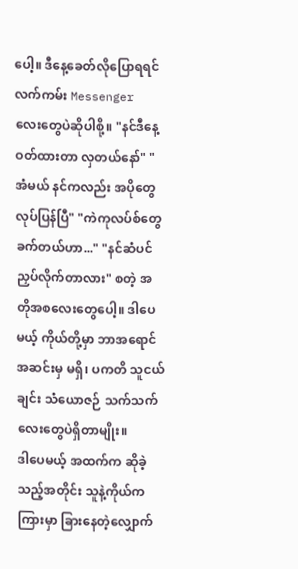ပေါ့။ ဒီနေ့ခေတ်လိုပြောရရင် လက်ကမ်း Messenger လေးတွေပဲဆိုပါစို့။ "နင်ဒီနေ့ ဝတ်ထားတာ လှတယ်နော်" "အံမယ် နင်ကလည်း အပိုတွေလုပ်ပြန်ပြီ" "ကဲကုလပ်စ်တွေ ခက်တယ်ဟာ..." "နင်ဆံပင်ညှပ်လိုက်တာလား" စတဲ့ အတိုအစလေးတွေပေါ့။ ဒါပေမယ့် ကိုယ်တို့မှာ ဘာအရောင်အဆင်းမှ မရှိ၊ ပကတိ သူငယ်ချင်း သံယောဇဉ် သက်သက်လေးတွေပဲရှိတာမျိုး။
ဒါပေမယ့် အထက်က ဆိုခဲ့သည့်အတိုင်း သူနဲ့ကိုယ်က ကြားမှာ ခြားနေတဲ့လျှောက်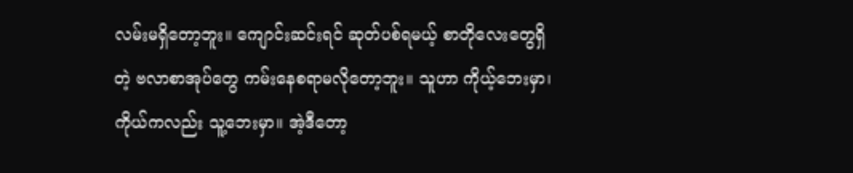လမ်းမရှိတော့ဘူး။ ကျောင်းဆင်းရင် ဆုတ်ပစ်ရမယ့် စာတိုလေးတွေရှိတဲ့ ဗလာစာအုပ်တွေ ကမ်းနေစရာမလိုတော့ဘူး။ သူဟာ ကိုယ့်ဘေးမှာ၊ ကိုယ်ကလည်း သူ့ဘေးမှာ။ အဲ့ဒီတော့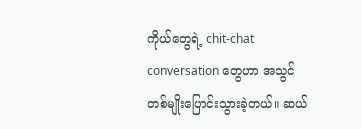ကိုယ်တွေရဲ့ chit-chat conversation တွေဟာ အသွင်တစ်မျိုးပြောင်းသွားခဲ့တယ်။ ဆယ်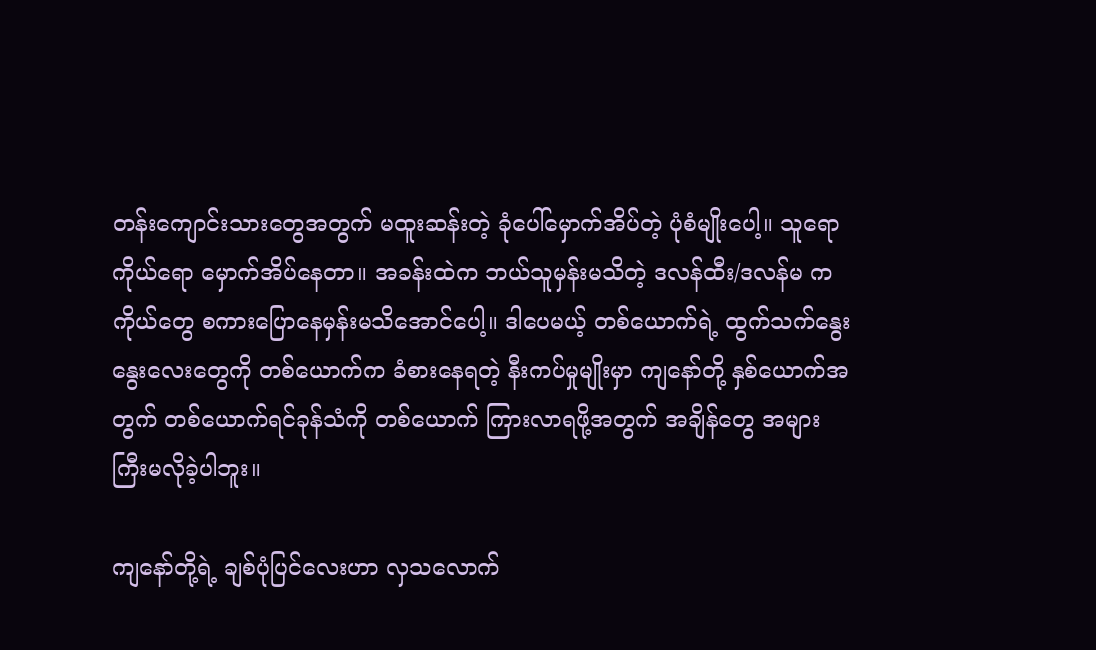တန်းကျောင်းသားတွေအတွက် မထူးဆန်းတဲ့ ခုံပေါ်မှောက်အိပ်တဲ့ ပုံစံမျိုးပေါ့။ သူရော ကိုယ်ရော မှောက်အိပ်နေတာ။ အခန်းထဲက ဘယ်သူမှန်းမသိတဲ့ ဒလန်ထီး/ဒလန်မ က ကိုယ်တွေ စကားပြောနေမှန်းမသိအောင်ပေါ့။ ဒါပေမယ့် တစ်ယောက်ရဲ့ ထွက်သက်နွေးနွေးလေးတွေကို တစ်ယောက်က ခံစားနေရတဲ့ နီးကပ်မှုမျိုးမှာ ကျနော်တို့ နှစ်ယောက်အတွက် တစ်ယောက်ရင်ခုန်သံကို တစ်ယောက် ကြားလာရဖို့အတွက် အချိန်တွေ အများကြီးမလိုခဲ့ပါဘူး။

ကျနော်တို့ရဲ့ ချစ်ပုံပြင်လေးဟာ လှသလောက်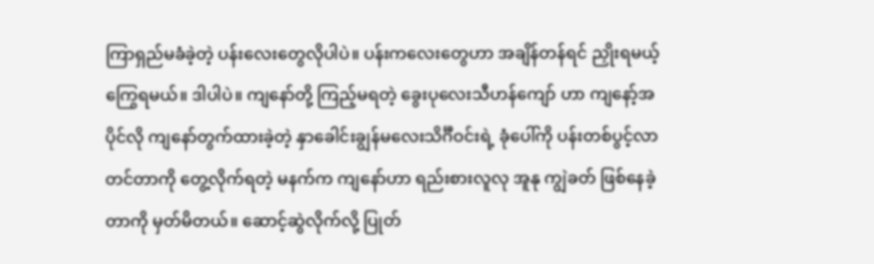ကြာရှည်မခံခဲ့တဲ့ ပန်းလေးတွေလိုပါပဲ။ ပန်းကလေးတွေဟာ အချိန်တန်ရင် ညှိုးရမယ့် ကြွေရမယ်။ ဒါပါပဲ။ ကျနော်တို့ ကြည့်မရတဲ့ ခွေးပုလေးသီဟန်ကျော် ဟာ ကျနော့်အပိုင်လို ကျနော်တွက်ထားခဲ့တဲ့ နှာခေါင်းချွန်မလေးသိင်္ဂီဝင်းရဲ့ ခုံပေါ်ကို ပန်းတစ်ပွင့်လာတင်တာကို တွေ့လိုက်ရတဲ့ မနက်က ကျနော်ဟာ ရည်းစားလူလု အူနု ကျွဲခတ် ဖြစ်နေခဲ့တာကို မှတ်မိတယ်။ ဆောင့်ဆွဲလိုက်လို့ ပြုတ်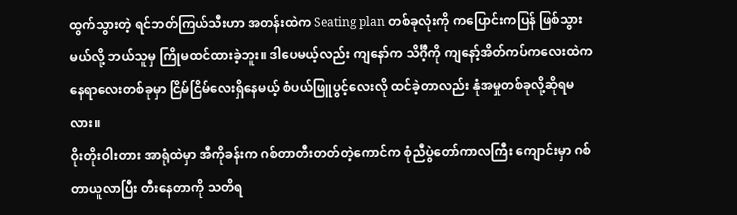ထွက်သွားတဲ့ ရင်ဘတ်ကြယ်သီးဟာ အတန်းထဲက Seating plan တစ်ခုလုံးကို ကပြောင်းကပြန် ဖြစ်သွားမယ်လို့ ဘယ်သူမှ ကြိုမထင်ထားခဲ့ဘူး။ ဒါပေမယ့်လည်း ကျနော်က သိင်္ဂီ့ကို ကျနော့်အိတ်ကပ်ကလေးထဲကနေရာလေးတစ်ခုမှာ ငြိမ်ငြိမ်လေးရှိနေမယ့် စံပယ်ဖြူပွင့်လေးလို ထင်ခဲ့တာလည်း နုံအမှုတစ်ခုလို့ဆိုရမလား။
ဝိုးတိုးဝါးတား အာရုံထဲမှာ အီကိုခန်းက ဂစ်တာတီးတတ်တဲ့ကောင်က စုံညီပွဲတော်ကာလကြီး ကျောင်းမှာ ဂစ်တာယူလာပြီး တီးနေတာကို သတိရ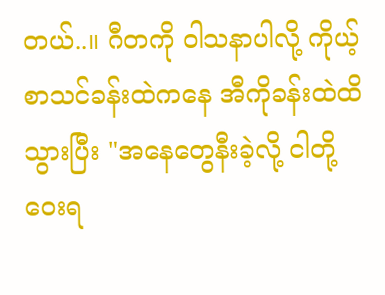တယ်..။ ဂီတကို ဝါသနာပါလို့ ကိုယ့်စာသင်ခန်းထဲက‌နေ အီကိုခန်းထဲထိ သွားပြီး "အနေတွေနီးခဲ့လို့ ငါတို့ဝေးရ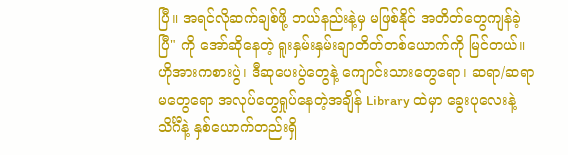ပြီ။ အရင်လိုဆက်ချစ်ဖို့ ဘယ်နည်းနဲ့မှ မဖြစ်နိုင် အတိတ်တွေကျန်ခဲ့ပြီ" ကို အော်ဆိုနေတဲ့ ရူးနှမ်းနှမ်းချာတိတ်တစ်ယောက်ကို မြင်တယ်။ ဟိုအားကစားပွဲ၊ ဒီဆုပေးပွဲတွေနဲ့ ကျောင်းသားတွေရော၊ ဆရာ/ဆရာမတွေရော အလုပ်တွေရှုပ်နေတဲ့အချိန် Library ထဲမှာ ခွေးပုလေးနဲ့ သိင်္ဂီနဲ့ နှစ်ယောက်တည်းရှိ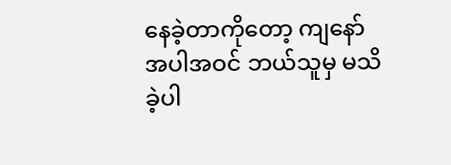နေခဲ့တာကိုတော့ ကျနော်အပါအဝင် ဘယ်သူမှ မသိခဲ့ပါ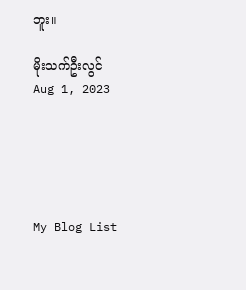ဘူး။

မိုးသက်ဦးလွင်
Aug 1, 2023





My Blog List